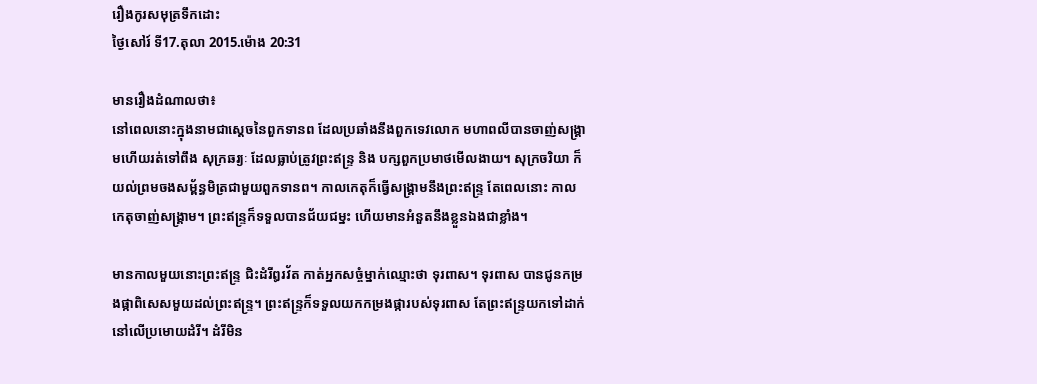រឿងកូរសមុត្រទឹកដោះ
ថ្ងៃសៅរ៍ ទី17.តុលា 2015.ម៉ោង 20:31

មានរឿងដំណាលថា៖
នៅពេលនោះក្នុងនាមជាស្តេចនៃពួកទានព ដែលប្រឆាំងនឹងពួកទេវលោក មហាពលីបានចាញ់សង្គ្រាមហើយរត់ទៅពឹង សុក្រឆរ្យៈ ដែលធ្លាប់ត្រូវព្រះឥន្ទ្រ និង បក្សពួកប្រមាថមើលងាយ។ សុក្រចរិយា ក៏យល់ព្រមចងសម្ព័ន្ធមិត្រជាមួយពួកទានព។ កាលកេតុក៏ធ្វើសង្គ្រាមនឹងព្រះឥន្ទ្រ តែពេលនោះ កាលកេតុចាញ់សង្គ្រាម។ ព្រះឥន្ទ្រក៏ទទួលបានជ័យជម្នះ ហើយមានអំនួតនឹងខ្លួនឯងជាខ្លាំង។

មានកាលមួយនោះព្រះឥន្ទ្រ ជិះដំរីឰរវ័ត កាត់អ្នកសច្ចំម្នាក់ឈ្មោះថា ទុរពាស។ ទុរពាស បានជូនកម្រងផ្កាពិសេសមួយដល់ព្រះឥន្ទ្រ។ ព្រះឥន្ទ្រក៏ទទួលយកកម្រងផ្ការបស់ទុរពាស តែព្រះឥន្ទ្រយកទៅដាក់នៅលើប្រមោយដំរី។ ដំរីមិន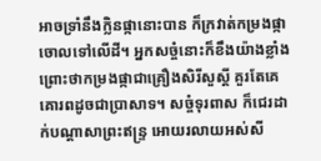អាចទ្រាំនឹងក្លិនផ្កានោះបាន ក៏ក្រវាត់កម្រងផ្កាចោលទៅលើដី។ អ្នកសច្ចំនោះក៏ខឹងយ៉ាងខ្លាំង ព្រោះថាកម្រងផ្កាជាគ្រឿងសិរីសួស្តី គួរតែគេគោរពដូចជាប្រាសាទ។ សច្ចំទុរពាស ក៏ជេរដាក់បណ្តាសាព្រះឥន្ទ្រ អោយរលាយអស់សី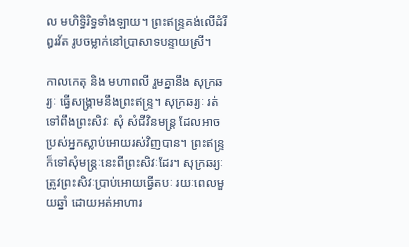ល មហិទ្ធិរិទ្ធទាំងឡាយ។ ព្រះឥន្ទ្រគង់លើដំរីឰរវ័ត រូបចម្លាក់នៅប្រាសាទបន្ទាយស្រី។

កាលកេតុ និង មហាពលី រួមគ្នានឹង សុក្រឆរ្យៈ ធ្វើសង្គ្រាមនឹងព្រះឥន្ទ្រ។ សុក្រឆរ្យៈ រត់ទៅពឹងព្រះសិវៈ សុំ សំជីវិនមន្ត្រ ដែលអាចប្រស់អ្នកស្លាប់អោយរស់វិញបាន។ ព្រះឥន្ទ្រក៏ទៅសុំមន្ត្រៈនេះពីព្រះសិវៈដែរ។ សុក្រឆរ្យៈ ត្រូវព្រះសិវៈប្រាប់អោយធ្វើតបៈ រយៈពេលមួយឆ្នាំ ដោយអត់អាហារ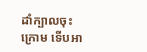ដាំក្បាលចុះក្រោម ទើបអា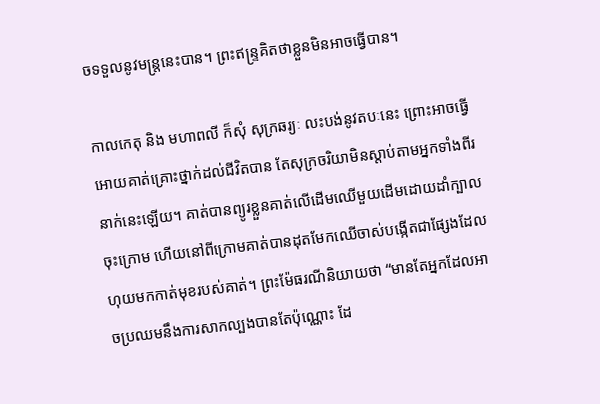ចទទួលនូវមន្ត្រនេះបាន។ ព្រះឥន្ទ្រគិតថាខ្លួនមិនអាចធ្វើបាន។

កាលកេតុ និង មហាពលី ក៏សុំ សុក្រឆរ្យៈ លះបង់នូវតបៈនេះ ព្រោះអាចធ្វើអោយគាត់គ្រោះថ្នាក់ដល់ជីវិតបាន តែសុក្រចរិយាមិនស្តាប់តាមអ្នកទាំងពីរនាក់នេះឡើយ។ គាត់បានព្យូរខ្លួនគាត់លើដើមឈើមួយដើមដោយដាំក្បាលចុះក្រោម ហើយនៅពីក្រោមគាត់បានដុតមែកឈើចាស់បង្កើតជាផ្សែងដែលហុយមកកាត់មុខរបស់គាត់។ ព្រះម៉ែធរណីនិយាយថា “មានតែអ្នកដែលអាចប្រឈមនឹងការសាកល្បងបានតែប៉ុណ្ណោះ ដែ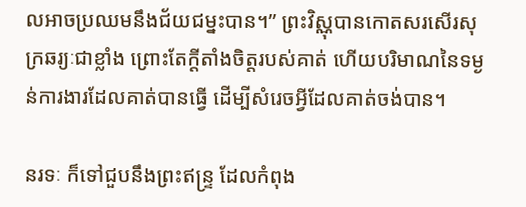លអាចប្រឈមនឹងជ័យជម្នះបាន។” ព្រះវិស្ណុបានកោតសរសើរសុក្រឆរ្យៈជាខ្លាំង ព្រោះតែក្តីតាំងចិត្តរបស់គាត់ ហើយបរិមាណនៃទម្ងន់ការងារដែលគាត់បានធ្វើ ដើម្បីសំរេចអ្វីដែលគាត់ចង់បាន។

នរទៈ ក៏ទៅជួបនឹងព្រះឥន្ទ្រ ដែលកំពុង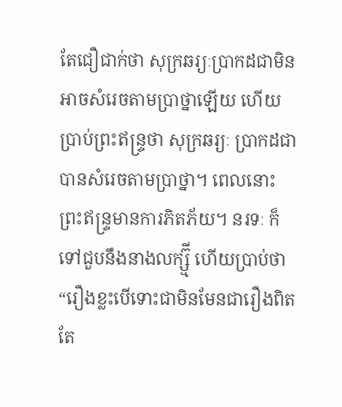តែជឿជាក់ថា សុក្រឆរ្យៈប្រាកដជាមិនអាចសំរេចតាមប្រាថ្នាឡើយ ហើយប្រាប់ព្រះឥន្ទ្រថា សុក្រឆរ្យៈ ប្រាកដជាបានសំរេចតាមប្រាថ្នា។ ពេលនោះព្រះឥន្ទ្រមានការភិតភ័យ។ នរទៈ ក៏ទៅជួបនឹងនាងលក្ស្ម៊ី ហើយប្រាប់ថា “រឿងខ្លះបើទោះជាមិនមែនជារឿងពិតតែ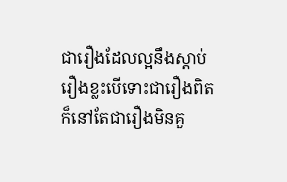ជារឿងដែលល្អនឹងស្តាប់ រឿងខ្លះបើទោះជារឿងពិតក៏នៅតែជារឿងមិនគួ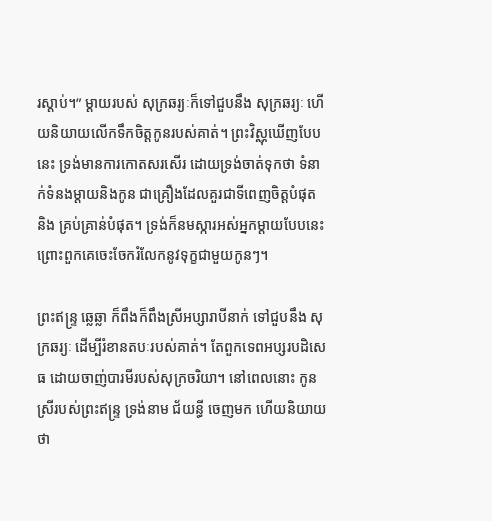រស្តាប់។” ម្តាយរបស់ សុក្រឆរ្យៈក៏ទៅជួបនឹង សុក្រឆរ្យៈ ហើយនិយាយលើកទឹកចិត្តកូនរបស់គាត់។ ព្រះវិស្ណុឃើញបែបនេះ ទ្រង់មានការកោតសរសើរ ដោយទ្រង់ចាត់ទុកថា ទំនាក់ទំនងម្តាយនិងកូន ជាគ្រឿងដែលគួរជាទីពេញចិត្តបំផុត និង គ្រប់គ្រាន់បំផុត។ ទ្រង់ក៏នមស្ការអស់អ្នកម្តាយបែបនេះ ព្រោះពួកគេចេះចែករំលែកនូវទុក្ខជាមួយកូនៗ។

ព្រះឥន្ទ្រ ឆ្លេឆ្លា ក៏ពឹងក៏ពឹងស្រីអប្សារាបីនាក់ ទៅជួបនឹង សុក្រឆរ្យៈ ដើម្បីរំខានតបៈរបស់គាត់។ តែពួកទេពអប្សរបដិសេធ ដោយចាញ់បារមីរបស់សុក្រចរិយា។ នៅពេលនោះ កូនស្រីរបស់ព្រះឥន្ទ្រ ទ្រង់នាម ជ័យន្ធី ចេញមក ហើយនិយាយថា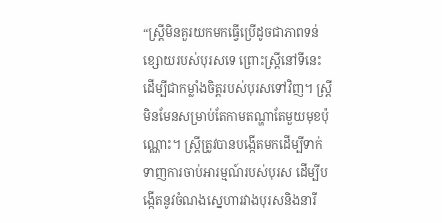“ស្ត្រីមិនគួរយកមកធ្វើប្រើដូចជាភាពទន់ខ្សោយរបស់បុរសទេ ព្រោះស្ត្រីនៅទីនេះដើម្បីជាកម្លាំងចិត្តរបស់បុរសទៅវិញ។ ស្ត្រីមិនមែនសម្រាប់តែកាមតណ្ហាតែមួយមុខប៉ុណ្ណោះ។ ស្ត្រីត្រូវបានបង្កើតមកដើម្បីទាក់ទាញការចាប់អារម្មណ៍របស់បុរស ដើម្បីបង្កើតនូវចំណងស្នេហារវាងបុរសនិងនារី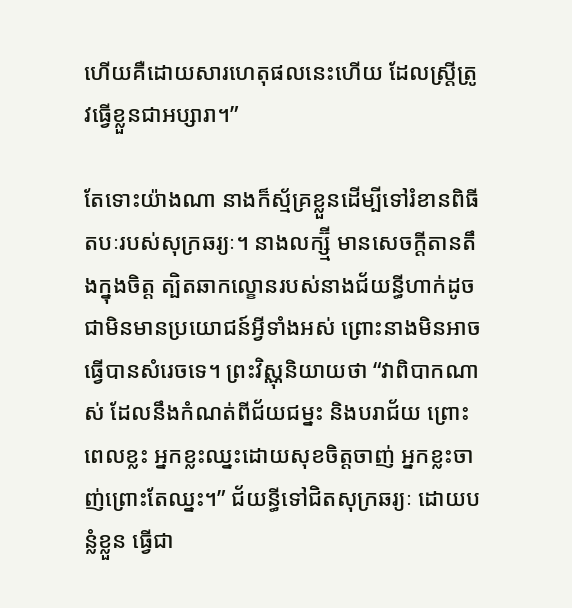ហើយគឺដោយសារហេតុផលនេះហើយ ដែលស្ត្រីត្រូវធ្វើខ្លួនជាអប្សារា។”

តែទោះយ៉ាងណា នាងក៏ស្ម័គ្រខ្លួនដើម្បីទៅរំខានពិធីតបៈរបស់សុក្រឆរ្យៈ។ នាងលក្ស្ម៊ី មានសេចក្តីតានតឹងក្នុងចិត្ត ត្បិតឆាកល្ខោនរបស់នាងជ័យន្ធីហាក់ដូចជាមិនមានប្រយោជន៍អ្វីទាំងអស់ ព្រោះនាងមិនអាចធ្វើបានសំរេចទេ។ ព្រះវិស្ណុនិយាយថា “វាពិបាកណាស់ ដែលនឹងកំណត់ពីជ័យជម្នះ និងបរាជ័យ ព្រោះពេលខ្លះ អ្នកខ្លះឈ្នះដោយសុខចិត្តចាញ់ អ្នកខ្លះចាញ់ព្រោះតែឈ្នះ។” ជ័យន្ធីទៅជិតសុក្រឆរ្យៈ ដោយបន្លំខ្លួន ធ្វើជា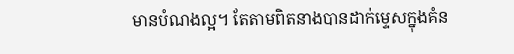មានបំណងល្អ។ តែតាមពិតនាងបានដាក់ម្ទេសក្នុងគំន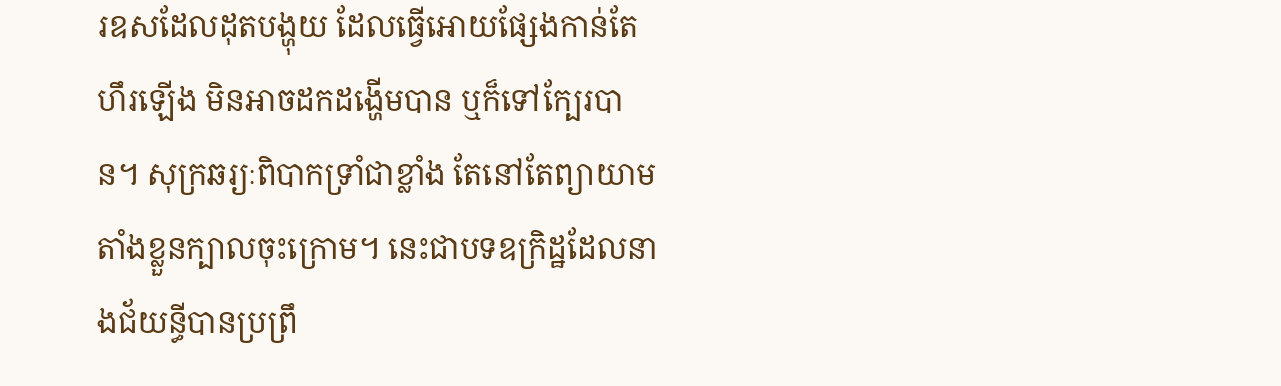រឧសដែលដុតបង្ហុយ ដែលធ្វើអោយផ្សែងកាន់តែហឹរឡើង មិនអាចដកដង្ហើមបាន ឬក៏ទៅក្បែរបាន។ សុក្រឆរ្យៈពិបាកទ្រាំជាខ្លាំង តែនៅតែព្យាយាមតាំងខ្លួនក្បាលចុះក្រោម។ នេះជាបទឧក្រិដ្ឋដែលនាងជ័យន្ធីបានប្រព្រឹ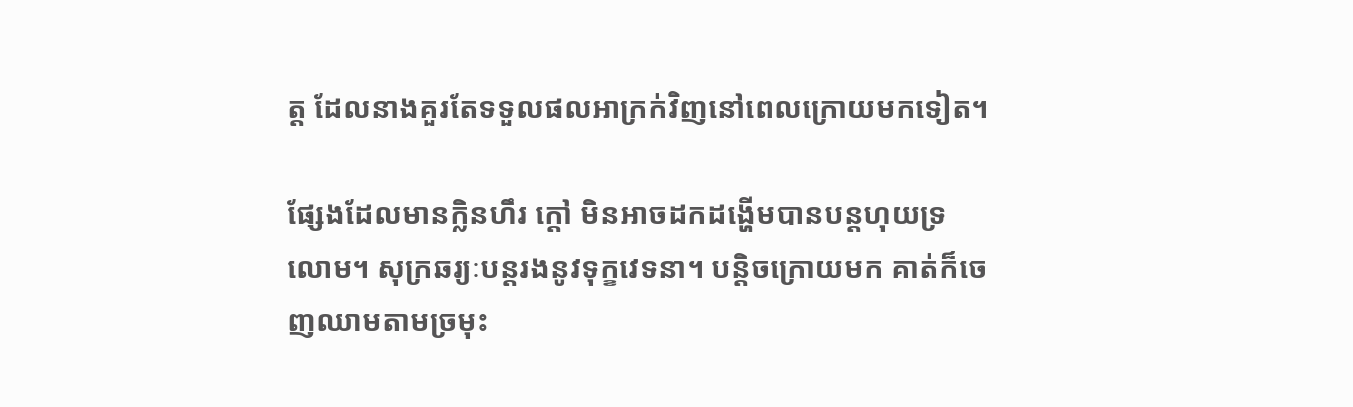ត្ត ដែលនាងគួរតែទទួលផលអាក្រក់វិញនៅពេលក្រោយមកទៀត។

ផ្សែងដែលមានក្លិនហឹរ ក្តៅ មិនអាចដកដង្ហើមបានបន្តហុយទ្រលោម។ សុក្រឆរ្យៈបន្តរងនូវទុក្ខវេទនា។ បន្តិចក្រោយមក គាត់ក៏ចេញឈាមតាមច្រមុះ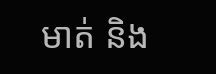មាត់ និង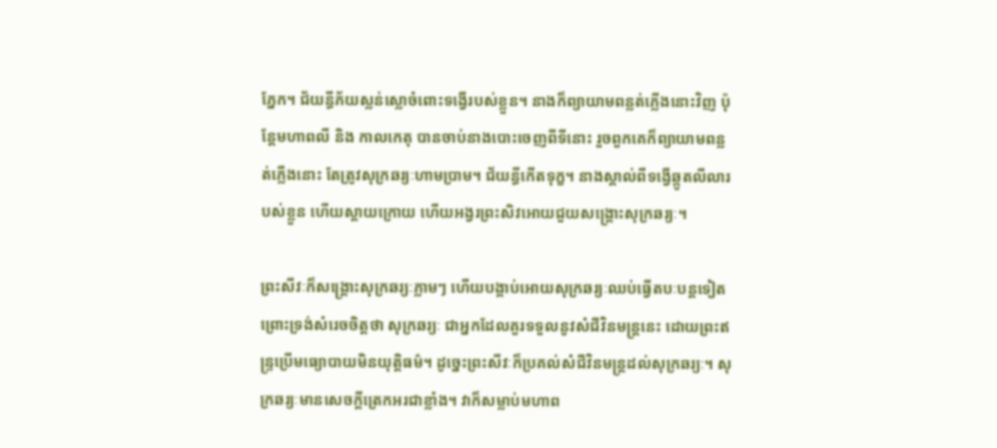ភ្នែក។ ជ័យន្ធីភ័យស្លន់ស្លោចំពោះទង្វើរបស់ខ្លួន។ នាងក៏ព្យាយាមពន្លត់ភ្លើងនោះវិញ ប៉ុន្តែមហាពលី និង កាលកេតុ បានចាប់នាងបោះចេញពីទីនោះ រួចពួកគេក៏ព្យាយាមពន្លត់ភ្លើងនោះ តែត្រូវសុក្រឆរ្យៈហាមប្រាម។ ជ័យន្ធីកើតទុក្ខ។ នាងស្គាល់ពីទង្វើឆ្កូតលីលារបស់ខ្លួន ហើយស្តាយក្រោយ ហើយអង្វរព្រះសិវអោយជួយសង្គ្រោះសុក្រឆរ្យៈ។

ព្រះសីវៈក៏សង្គ្រោះសុក្រឆរ្យៈភ្លាមៗ ហើយបង្គាប់អោយសុក្រឆរ្យៈឈប់ធ្វើតបៈបន្តទៀត ព្រោះទ្រង់សំរេចចិត្តថា សុក្រឆរ្យៈ ជាអ្នកដែលគួរទទួលនូវសំជីវិនមន្ត្រនេះ ដោយព្រះឥន្ទ្រប្រើមធ្យោបាយមិនយុត្តិធម៌។ ដូច្នេះព្រះសីវៈក៏ប្រគល់សំជីវិនមន្ត្រដល់សុក្រឆរ្យៈ។ សុក្រឆរ្យៈមានសេចក្តីត្រេកអរជាខ្លាំង។ វាក៏សម្លាប់មហាព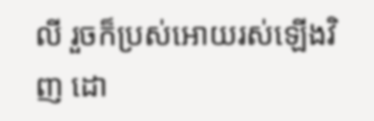លី រួចក៏ប្រស់អោយរស់ឡើងវិញ ដោ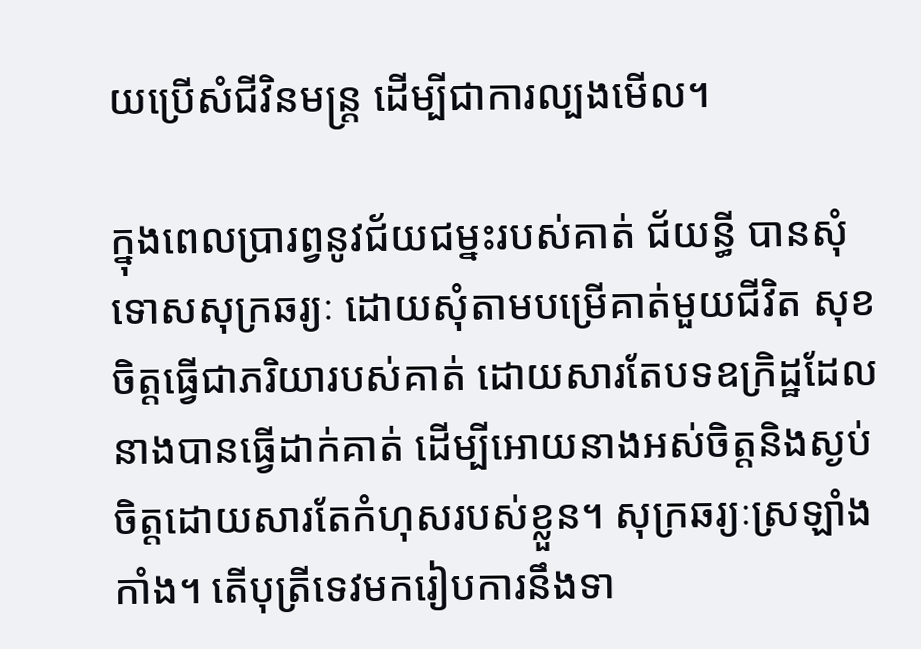យប្រើសំជីវិនមន្ត្រ ដើម្បីជាការល្បងមើល។

ក្នុងពេលប្រារព្វនូវជ័យជម្នះរបស់គាត់ ជ័យន្ធី បានសុំទោសសុក្រឆរ្យៈ ដោយសុំតាមបម្រើគាត់មួយជីវិត សុខចិត្តធ្វើជាភរិយារបស់គាត់ ដោយសារតែបទឧក្រិដ្ឋដែលនាងបានធ្វើដាក់គាត់ ដើម្បីអោយនាងអស់ចិត្តនិងស្ងប់ចិត្តដោយសារតែកំហុសរបស់ខ្លួន។ សុក្រឆរ្យៈស្រឡាំងកាំង។ តើបុត្រីទេវមករៀបការនឹងទា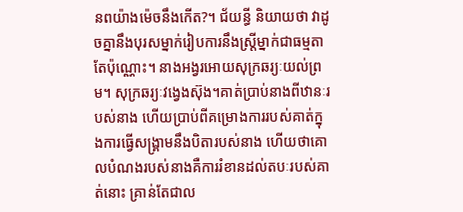នពយ៉ាងម៉េចនឹងកើត?។ ជ័យន្ធី និយាយថា វាដូចគ្នានឹងបុរសម្នាក់រៀបការនឹងស្ត្រីម្នាក់ជាធម្មតាតែប៉ុណ្ណោះ។ នាងអង្វរអោយសុក្រឆរ្យៈយល់ព្រម។ សុក្រឆរ្យៈវង្វេងស៊ុង។គាត់ប្រាប់នាងពីឋានៈរបស់នាង ហើយប្រាប់ពីគម្រោងការរបស់គាត់ក្នុងការធ្វើសង្គ្រាមនឹងបិតារបស់នាង ហើយថាគោលបំណងរបស់នាងគឺការរំខានដល់តបៈរបស់គាត់នោះ គ្រាន់តែជាល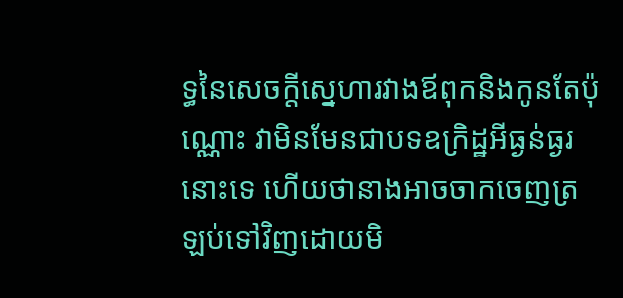ទ្ធនៃសេចក្តីស្នេហារវាងឪពុកនិងកូនតែប៉ុណ្ណោះ វាមិនមែនជាបទឧក្រិដ្ឋអីធ្ងន់ធ្ងរនោះទេ ហើយថានាងអាចចាកចេញត្រឡប់ទៅវិញដោយមិ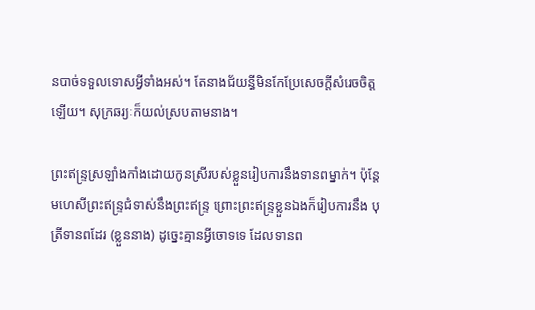នបាច់ទទួលទោសអ្វីទាំងអស់។ តែនាងជ័យន្ធីមិនកែប្រែសេចក្តីសំរេចចិត្តឡើយ។ សុក្រឆរ្យៈក៏យល់ស្របតាមនាង។

ព្រះឥន្ទ្រស្រឡាំងកាំងដោយកូនស្រីរបស់ខ្លួនរៀបការនឹងទានពម្នាក់។ ប៉ុន្តែមហេសីព្រះឥន្ទ្រជំទាស់នឹងព្រះឥន្ទ្រ ព្រោះព្រះឥន្ទ្រខ្លួនឯងក៏រៀបការនឹង បុត្រីទានពដែរ (ខ្លួននាង) ដូច្នេះគ្មានអ្វីចោទទេ ដែលទានព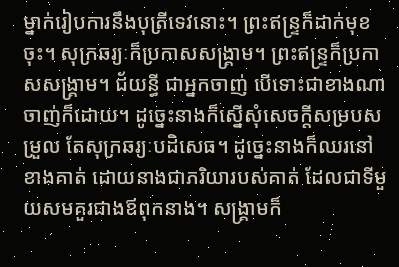ម្នាក់រៀបការនឹងបុត្រីទេវនោះ។ ព្រះឥន្ទ្រក៏ដាក់មុខចុះ។ សុក្រឆរ្យៈក៏ប្រកាសសង្គ្រាម។ ព្រះឥន្ទ្រក៏ប្រកាសសង្គ្រាម។ ជ័យន្ធី ជាអ្នកចាញ់ បើទោះជាខាងណាចាញ់ក៏ដោយ។ ដូច្នេះនាងក៏ស្នើសុំសេចក្តីសម្របសម្រួល តែសុក្រឆរ្យៈបដិសេធ។ ដូច្នេះនាងក៏ឈរនៅខាងគាត់ ដោយនាងជាភរិយារបស់គាត់ ដែលជាទីមួយសមគួរជាងឪពុកនាង។ សង្គ្រាមក៏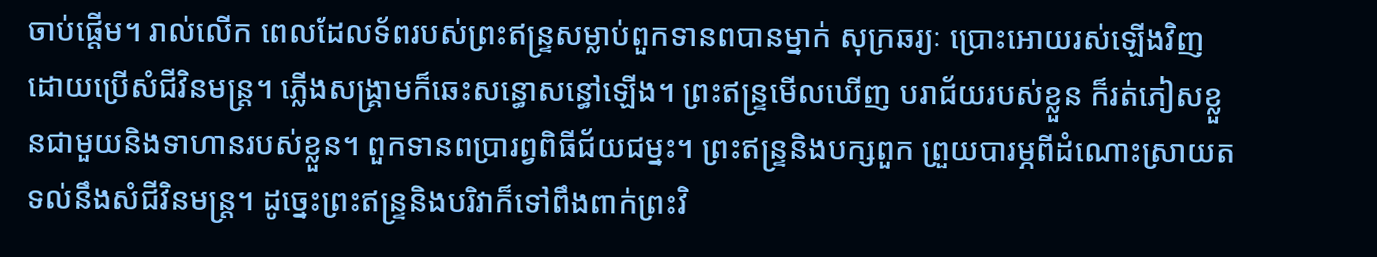ចាប់ផ្តើម។ រាល់លើក ពេលដែលទ័ពរបស់ព្រះឥន្ទ្រសម្លាប់ពួកទានពបានម្នាក់ សុក្រឆរ្យៈ ប្រោះអោយរស់ឡើងវិញ ដោយប្រើសំជីវិនមន្ត្រ។ ភ្លើងសង្គ្រាមក៏ឆេះសន្ធោសន្ធៅឡើង។ ព្រះឥន្ទ្រមើលឃើញ បរាជ័យរបស់ខ្លួន ក៏រត់ភៀសខ្លួនជាមួយនិងទាហានរបស់ខ្លួន។ ពួកទានពប្រារព្វពិធីជ័យជម្នះ។ ព្រះឥន្ទ្រនិងបក្សពួក ព្រួយបារម្ភពីដំណោះស្រាយតទល់នឹងសំជីវិនមន្រ្ត។ ដូច្នេះព្រះឥន្ទ្រនិងបរិវាក៏ទៅពឹងពាក់ព្រះវិ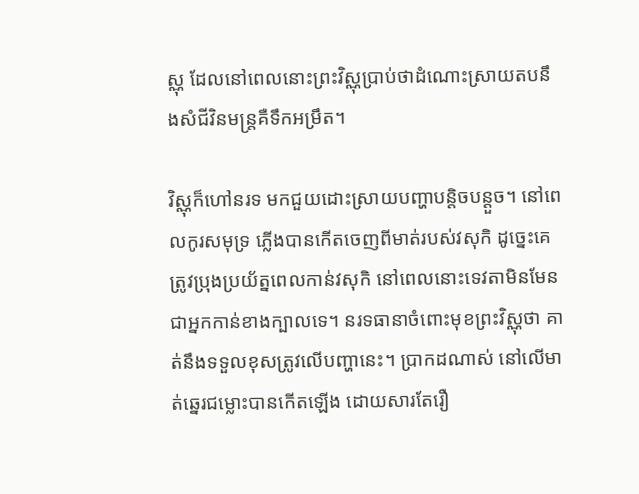ស្ណុ ដែលនៅពេលនោះព្រះវិស្ណុប្រាប់ថាដំណោះស្រាយតបនឹងសំជីវិនមន្ត្រគឺទឹកអម្រឹត។

វិស្ណុក៏ហៅនរទ មកជួយដោះស្រាយបញ្ហាបន្តិចបន្តួច។ នៅពេលកូរសមុទ្រ ភ្លើងបានកើតចេញពីមាត់របស់វសុកិ ដូច្នេះគេត្រូវប្រុងប្រយ័ត្នពេលកាន់វសុកិ នៅពេលនោះទេវតាមិនមែនជាអ្នកកាន់ខាងក្បាលទេ។ នរទធានាចំពោះមុខព្រះវិស្ណុថា គាត់នឹងទទួលខុសត្រូវលើបញ្ហានេះ។ ប្រាកដណាស់ នៅលើមាត់ឆ្នេរជម្លោះបានកើតឡើង ដោយសារតែរឿ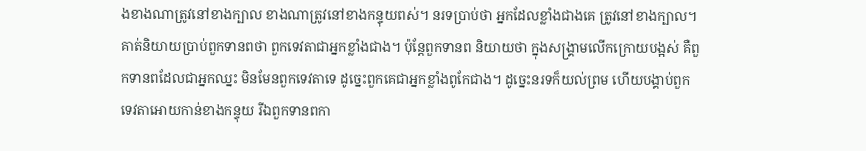ងខាងណាត្រូវនៅខាងក្បាល ខាងណាត្រូវនៅខាងកន្ទុយពស់។ នរទប្រាប់ថា អ្នកដែលខ្លាំងជាងគេ ត្រូវនៅខាងក្បាល។ គាត់និយាយប្រាប់ពួកទានពថា ពួកទេវតាជាអ្នកខ្លាំងជាង។ ប៉ុន្តែពួកទានព និយាយថា ក្នុងសង្គ្រាមលើកក្រោយបង្អស់ គឺពួកទានពដែលជាអ្នកឈ្នះ មិនមែនពួកទេវតាទេ ដូច្នេះពួកគេជាអ្នកខ្លាំងពូកែជាង។ ដូច្នេះនរទក៏យល់ព្រម ហើយបង្គាប់ពួកទេវតាអោយកាន់ខាងកន្ទុយ រីឯពួកទានពកា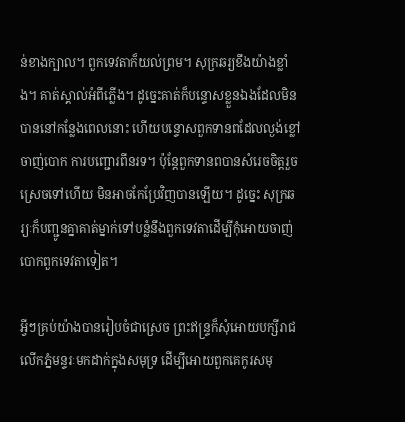ន់ខាងក្បាល។ ពួកទេវតាក៏យល់ព្រម។ សុក្រឆរ្យខឹងយ៉ាងខ្លាំង។ គាត់ស្គាល់អំពីភ្លើង។ ដូច្នេះគាត់ក៏បន្ទោសខ្លួនឯងដែលមិនបាននៅកន្លែងពេលនោះ ហើយបន្ទោសពួកទានពដែលល្ងង់ខ្លៅចាញ់បោក ការបញ្ជោរពីនរទ។ ប៉ុន្តែពួកទានពបានសំរេចចិត្តរួចស្រេចទៅហើយ មិនអាចកែប្រែវិញបានឡើយ។ ដូច្នេះ សុក្រឆរ្យៈក៏បញ្ជូនគ្នាគាត់ម្នាក់ទៅបន្លំនឹងពួកទេវតាដើម្បីកុំអោយចាញ់បោកពួកទេវតាទៀត។

អ្វីៗគ្រប់យ៉ាងបានរៀបចំជាស្រេច ព្រះឥន្ទ្រក៏សុំអោយបក្សីរាជលើកភ្នំមន្ទរៈមកដាក់ក្នុងសមុទ្រ ដើម្បីអោយពួកគេកូរសមុ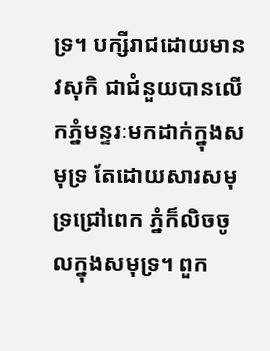ទ្រ។ បក្សីរាជដោយមាន វសុកិ ជាជំនួយបានលើកភ្នំមន្ទរៈមកដាក់ក្នុងសមុទ្រ តែដោយសារសមុទ្រជ្រៅពេក ភ្នំក៏លិចចូលក្នុងសមុទ្រ។ ពួក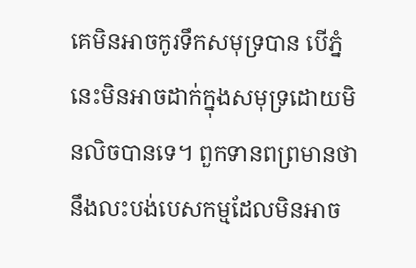គេមិនអាចកូរទឹកសមុទ្របាន បើភ្នំនេះមិនអាចដាក់ក្នុងសមុទ្រដោយមិនលិចបានទេ។ ពួកទានពព្រមានថានឹងលះបង់បេសកម្មដែលមិនអាច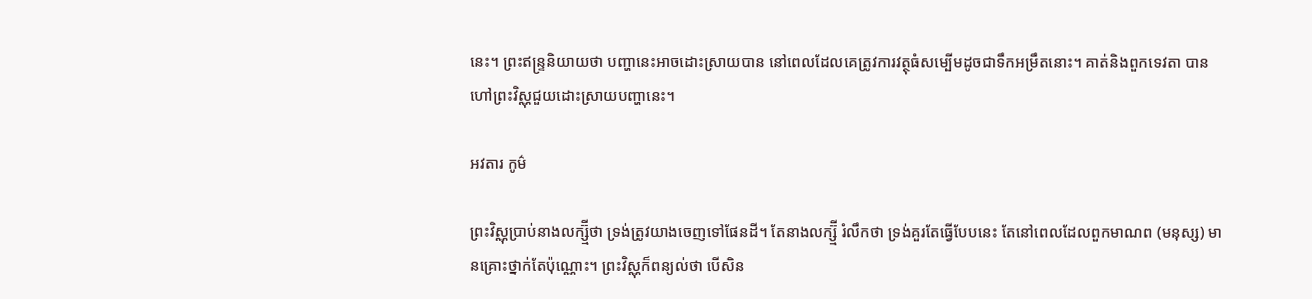នេះ។ ព្រះឥន្ទ្រនិយាយថា បញ្ហានេះអាចដោះស្រាយបាន នៅពេលដែលគេត្រូវការវត្ថុធំសម្បើមដូចជាទឹកអម្រឹតនោះ។ គាត់និងពួកទេវតា បានហៅព្រះវិស្ណុជួយដោះស្រាយបញ្ហានេះ។

អវតារ កូម៌

ព្រះវិស្ណុប្រាប់នាងលក្ស្ម៊ីថា ទ្រង់ត្រូវយាងចេញទៅផែនដី។ តែនាងលក្ស្ម៊ី រំលឹកថា ទ្រង់គួរតែធ្វើបែបនេះ តែនៅពេលដែលពួកមាណព (មនុស្ស) មានគ្រោះថ្នាក់តែប៉ុណ្ណោះ។ ព្រះវិស្ណុក៏ពន្យល់ថា បើសិន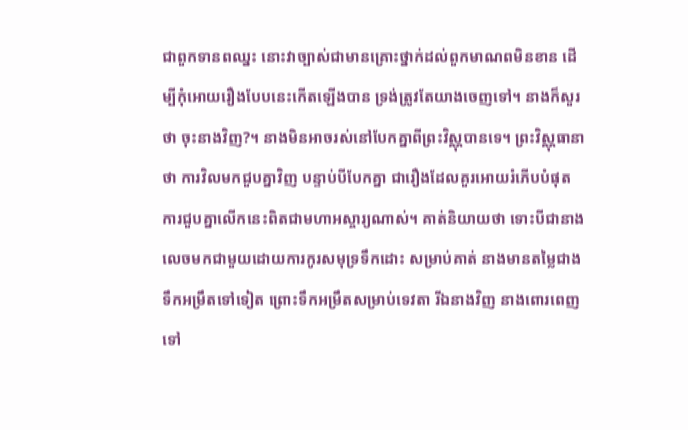ជាពួកទានពឈ្នះ នោះវាច្បាស់ជាមានគ្រោះថ្នាក់ដល់ពួកមាណពមិនខាន ដើម្បីកុំអោយរឿងបែបនេះកើតឡើងបាន ទ្រង់ត្រូវតែយាងចេញទៅ។ នាងក៏សួរថា ចុះនាងវិញ?។ នាងមិនអាចរស់នៅបែកគ្នាពីព្រះវិស្ណុបានទេ។ ព្រះវិស្ណុធានាថា ការវិលមកជួបគ្នាវិញ បន្ទាប់បីបែកគ្នា ជារឿងដែលគួរអោយរំភើបបំផុត ការជួបគ្នាលើកនេះពិតជាមហាអស្ចារ្យណាស់។ គាត់និយាយថា ទោះបីជានាងលេចមកជាមួយដោយការកូរសមុទ្រទឹកដោះ សម្រាប់គាត់ នាងមានតម្លៃជាងទឹកអម្រឹតទៅទៀត ព្រោះទឹកអម្រឹតសម្រាប់ទេវតា រីឯនាងវិញ នាងពោរពេញទៅ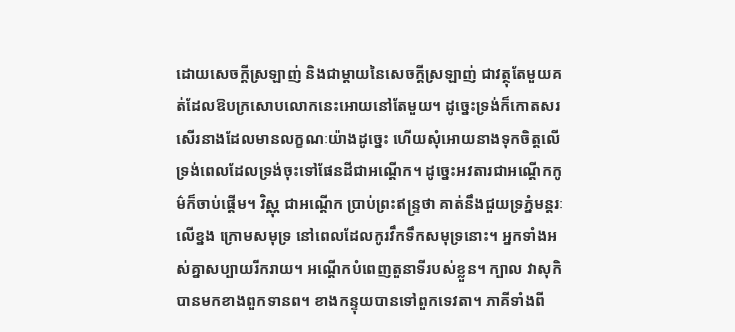ដោយសេចក្តីស្រឡាញ់ និងជាម្តាយនៃសេចក្តីស្រឡាញ់ ជាវត្ថុតែមួយគត់ដែលឱបក្រសោបលោកនេះអោយនៅតែមួយ។ ដូច្នេះទ្រង់ក៏កោតសរសើរនាងដែលមានលក្ខណៈយ៉ាងដូច្នេះ ហើយសុំអោយនាងទុកចិត្តលើទ្រង់ពេលដែលទ្រង់ចុះទៅផែនដីជាអណ្តើក។ ដូច្នេះអវតារជាអណ្តើកកូម៌ក៏ចាប់ផ្តើម។ វិស្ណុ ជាអណ្តើក ប្រាប់ព្រះឥន្ទ្រថា គាត់នឹងជួយទ្រភ្នំមន្តរៈ លើខ្នង ក្រោមសមុទ្រ នៅពេលដែលកូរវឹកទឹកសមុទ្រនោះ។ អ្នកទាំងអស់គ្នាសប្បាយរីករាយ។ អណ្តើកបំពេញតួនាទីរបស់ខ្លួន។ ក្បាល វាសុកិ បានមកខាងពួកទានព។ ខាងកន្ទុយបានទៅពួកទេវតា។ ភាគីទាំងពី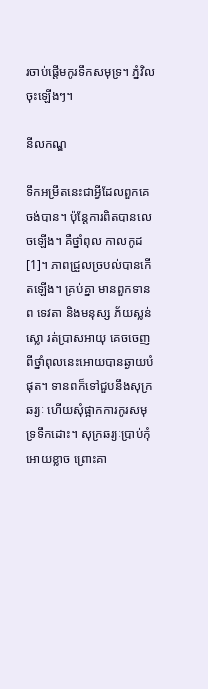រចាប់ផ្តើមកូរទឹកសមុទ្រ។ ភ្នំវិលចុះឡើងៗ។

នីលកណ្ឌ

ទឹកអម្រឹតនេះជាអ្វីដែលពួកគេចង់បាន។ ប៉ុន្តែការពិតបានលេចឡើង។ គឺថ្នាំពុល កាលកូដ[1]។ ភាពជ្រួលច្របល់បានកើតឡើង។ គ្រប់គ្នា មានពួកទានព ទេវតា និងមនុស្ស ភ័យស្លន់ស្លោ រត់ប្រាសអាយុ គេចចេញពីថ្នាំពុលនេះអោយបានឆ្ងាយបំផុត។ ទានពក៏ទៅជួបនឹងសុក្រឆរ្យៈ ហើយសុំផ្អាកការកូរសមុទ្រទឹកដោះ។ សុក្រឆរ្យៈប្រាប់កុំអោយខ្លាច ព្រោះគា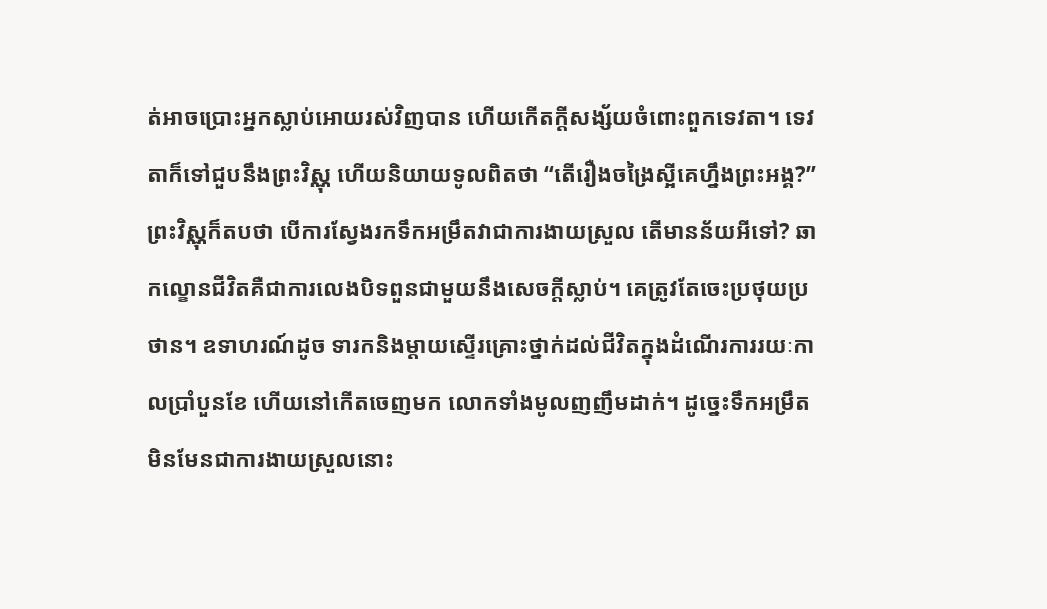ត់អាចប្រោះអ្នកស្លាប់អោយរស់វិញបាន ហើយកើតក្តីសង្ស័យចំពោះពួកទេវតា។ ទេវតាក៏ទៅជួបនឹងព្រះវិស្ណុ ហើយនិយាយទូលពិតថា “តើរឿងចង្រៃស្អីគេហ្នឹងព្រះអង្គ?” ព្រះវិស្ណុក៏តបថា បើការស្វែងរកទឹកអម្រឹតវាជាការងាយស្រួល តើមានន័យអីទៅ? ឆាកល្ខោនជីវិតគឺជាការលេងបិទពួនជាមួយនឹងសេចក្តីស្លាប់។ គេត្រូវតែចេះប្រថុយប្រថាន។ ឧទាហរណ៍ដូច ទារកនិងម្តាយស្ទើរគ្រោះថ្នាក់ដល់ជីវិតក្នុងដំណើរការរយៈកាលប្រាំបួនខែ ហើយនៅកើតចេញមក លោកទាំងមូលញញឹមដាក់។ ដូច្នេះទឹកអម្រឹតមិនមែនជាការងាយស្រួលនោះ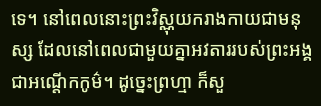ទេ។ នៅពេលនោះព្រះវិស្ណុយករាងកាយជាមនុស្ស ដែលនៅពេលជាមួយគ្នាអវតាររបស់ព្រះអង្គជាអណ្តើកកូម៌។ ដូច្នេះព្រហ្មា ក៏សួ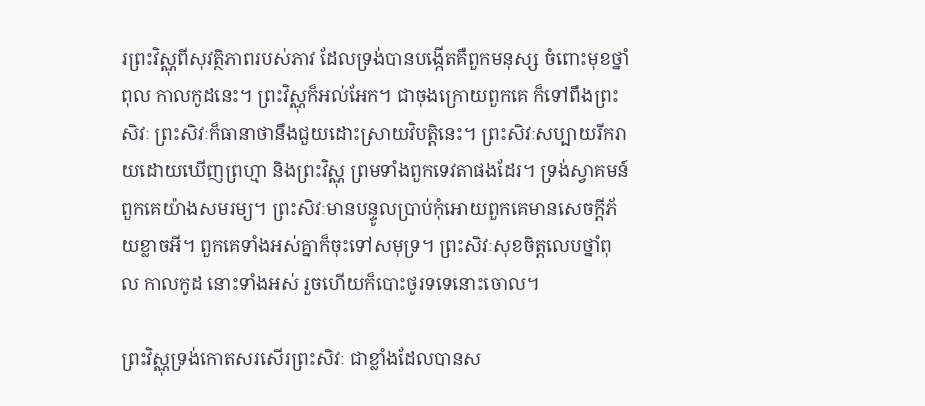រព្រះវិស្ណុពីសុវត្ថិភាពរបស់ភាវ ដែលទ្រង់បានបង្កើតគឺពួកមនុស្ស ចំពោះមុខថ្នាំពុល កាលកូដនេះ។ ព្រះវិស្ណុក៏អល់អែក។ ជាចុងក្រោយពួកគេ ក៏ទៅពឹងព្រះសិវៈ ព្រះសិវៈក៏ធានាថានឹងជួយដោះស្រាយវិបត្តិនេះ។ ព្រះសិវៈសប្បាយរីករាយដោយឃើញព្រហ្មា និងព្រះវិស្ណុ ព្រមទាំងពួកទេវតាផងដែរ។ ទ្រង់ស្វាគមន៍ពួកគេយ៉ាងសមរម្យ។ ព្រះសិវៈមានបន្ទូលប្រាប់កុំអោយពួកគេមានសេចក្តីភ័យខ្លាចអី។ ពួកគេទាំងអស់គ្នាក៏ចុះទៅសមុទ្រ។ ព្រះសិវៈសុខចិត្តលេបថ្នាំពុល កាលកូដ នោះទាំងអស់ រួចហើយក៏បោះថូរទទេនោះចោល។

ព្រះវិស្ណុទ្រង់កោតសរសើរព្រះសិវៈ ជាខ្លាំងដែលបានស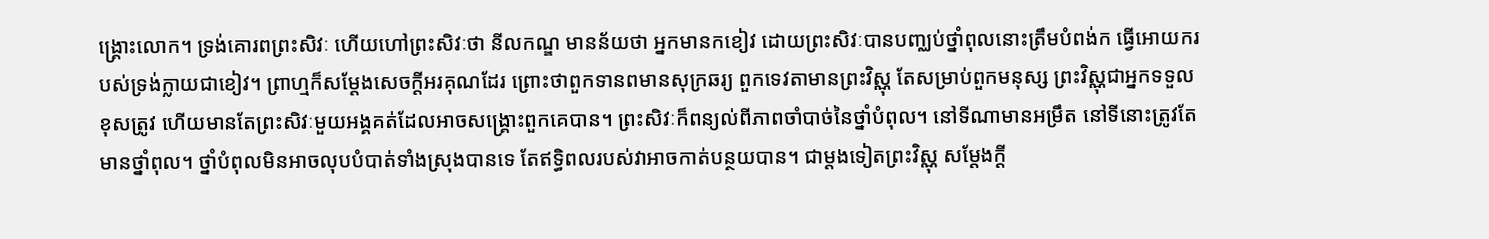ង្គ្រោះលោក។ ទ្រង់គោរពព្រះសិវៈ ហើយហៅព្រះសិវៈថា នីលកណ្ឌ មានន័យថា អ្នកមានកខៀវ ដោយព្រះសិវៈបានបញ្ឈប់ថ្នាំពុលនោះត្រឹមបំពង់ក ធ្វើអោយករបស់ទ្រង់ក្លាយជាខៀវ។ ព្រាហ្មក៏សម្តែងសេចក្តីអរគុណដែរ ព្រោះថាពួកទានពមានសុក្រឆរ្យ ពួកទេវតាមានព្រះវិស្ណុ តែសម្រាប់ពួកមនុស្ស ព្រះវិស្ណុជាអ្នកទទួលខុសត្រូវ ហើយមានតែព្រះសិវៈមួយអង្គគត់ដែលអាចសង្គ្រោះពួកគេបាន។ ព្រះសិវៈក៏ពន្យល់ពីភាពចាំបាច់នៃថ្នាំបំពុល។ នៅទីណាមានអម្រឹត នៅទីនោះត្រូវតែមានថ្នាំពុល។ ថ្នាំបំពុលមិនអាចលុបបំបាត់ទាំងស្រុងបានទេ តែឥទ្ធិពលរបស់វាអាចកាត់បន្ថយបាន។ ជាម្តងទៀតព្រះវិស្ណុ សម្តែងក្តី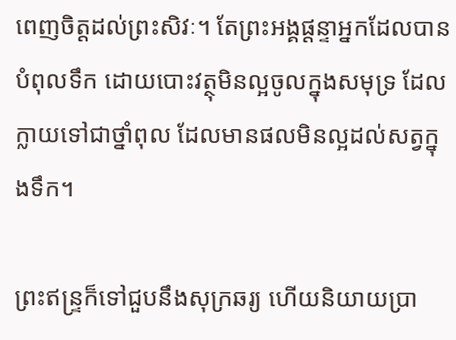ពេញចិត្តដល់ព្រះសិវៈ។ តែព្រះអង្គផ្តន្ទាអ្នកដែលបានបំពុលទឹក ដោយបោះវត្ថុមិនល្អចូលក្នុងសមុទ្រ ដែលក្លាយទៅជាថ្នាំពុល ដែលមានផលមិនល្អដល់សត្វក្នុងទឹក។

ព្រះឥន្ទ្រក៏ទៅជួបនឹងសុក្រឆរ្យ ហើយនិយាយប្រា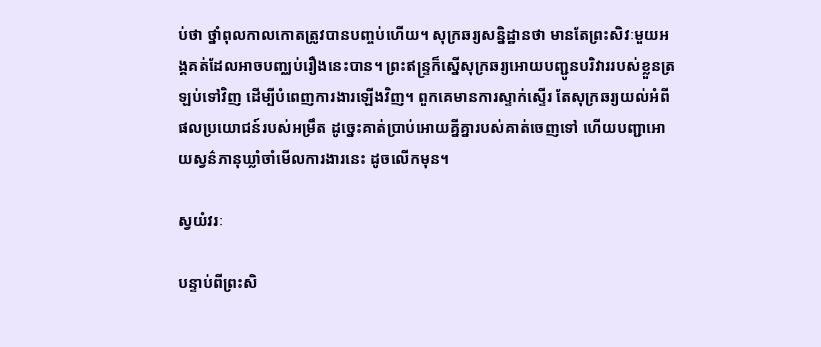ប់ថា ថ្នាំពុលកាលកោតត្រូវបានបញ្ចប់ហើយ។ សុក្រឆរ្យសន្និដ្ឋានថា មានតែព្រះសិវៈមួយអង្គគត់ដែលអាចបញ្ឈប់រឿងនេះបាន។ ព្រះឥន្ទ្រក៏ស្នើសុក្រឆរ្យអោយបញ្ជូនបរិវាររបស់ខ្លួនត្រឡប់ទៅវិញ ដើម្បីបំពេញការងារឡើងវិញ។ ពួកគេមានការស្ទាក់ស្ទើរ តែសុក្រឆរ្យយល់អំពីផលប្រយោជន៍របស់អម្រឹត ដូច្នេះគាត់ប្រាប់អោយគ្នីគ្នារបស់គាត់ចេញទៅ ហើយបញ្ជាអោយស្វន៌ភានុឃ្លាំចាំមើលការងារនេះ ដូចលើកមុន។

ស្វយំវរៈ

បន្ទាប់ពីព្រះសិ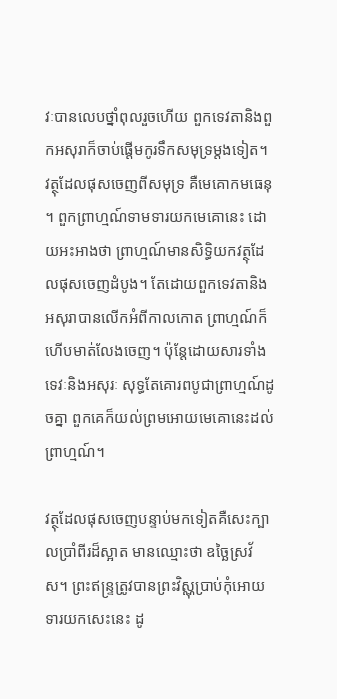វៈបានលេបថ្នាំពុលរួចហើយ ពួកទេវតានិងពួកអសុរាក៏ចាប់ផ្តើមកូរទឹកសមុទ្រម្តងទៀត។ វត្ថុដែលផុសចេញពីសមុទ្រ គឺមេគោកមធេនុ ។ ពួកព្រាហ្មណ៍ទាមទារយកមេគោនេះ ដោយអះអាងថា ព្រាហ្មណ៍មានសិទ្ធិយកវត្ថុដែលផុសចេញដំបូង។ តែដោយពួកទេវតានិងអសុរាបានលើកអំពីកាលកោត ព្រាហ្មណ៍ក៏ហើបមាត់លែងចេញ។ ប៉ុន្តែដោយសារទាំងទេវៈនិងអសុរៈ សុទ្ធតែគោរពបូជាព្រាហ្មណ៍ដូចគ្នា ពួកគេក៏យល់ព្រមអោយមេគោនេះដល់ព្រាហ្មណ៍។

វត្ថុដែលផុសចេញបន្ទាប់មកទៀតគឺសេះក្បាលប្រាំពីរដ៏ស្អាត មានឈ្មោះថា ឧច្ឆៃស្រវ័ស។ ព្រះឥន្ទ្រត្រូវបានព្រះវិស្ណុប្រាប់កុំអោយទារយកសេះនេះ ដូ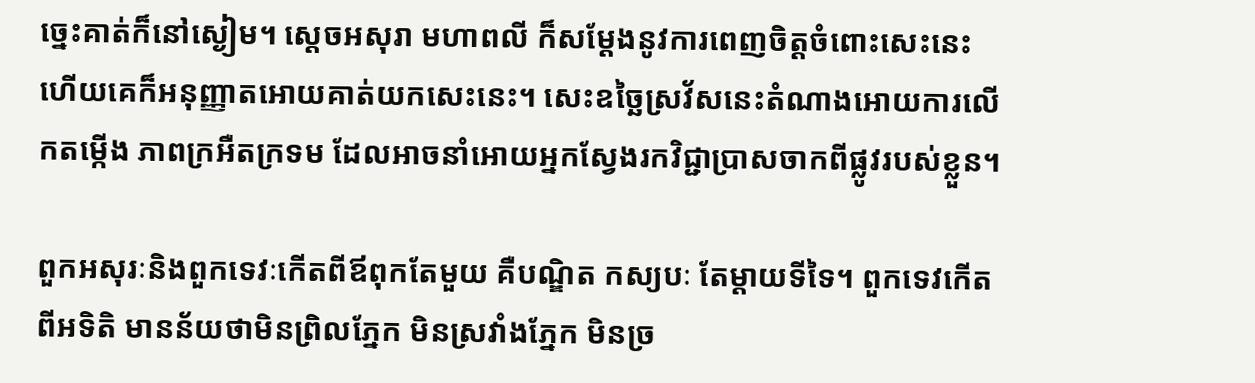ច្នេះគាត់ក៏នៅស្ងៀម។ ស្តេចអសុរា មហាពលី ក៏សម្តែងនូវការពេញចិត្តចំពោះសេះនេះ ហើយគេក៏អនុញ្ញាតអោយគាត់យកសេះនេះ។ សេះឧច្ឆៃស្រវ័សនេះតំណាងអោយការលើកតម្កើង ភាពក្រអឺតក្រទម ដែលអាចនាំអោយអ្នកស្វែងរកវិជ្ជាប្រាសចាកពីផ្លូវរបស់ខ្លួន។

ពួកអសុរៈនិងពួកទេវៈកើតពីឪពុកតែមួយ គឺបណ្ឌិត កស្យបៈ តែម្តាយទីទៃ។ ពួកទេវកើតពីអទិតិ មានន័យថាមិនព្រិលភ្នែក មិនស្រវាំងភ្នែក មិនច្រ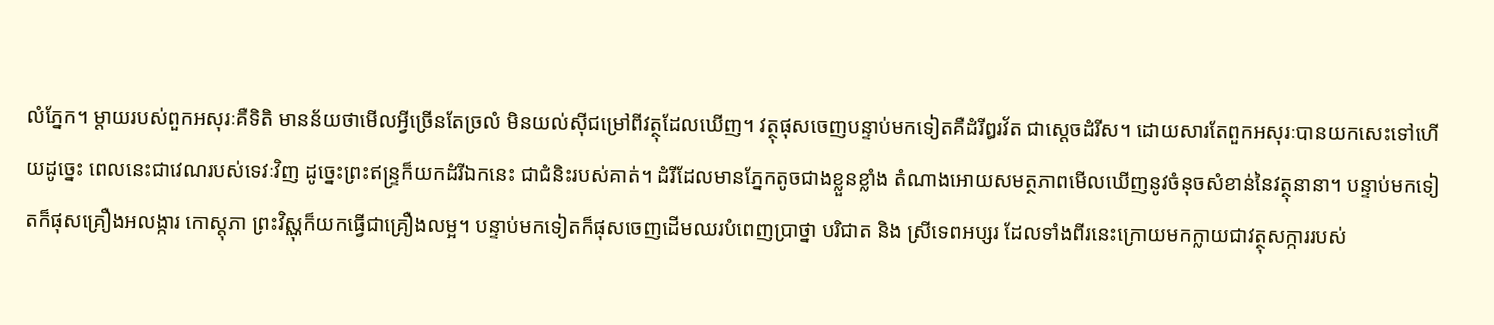លំភ្នែក។ ម្តាយរបស់ពួកអសុរៈគឺទិតិ មានន័យថាមើលអ្វីច្រើនតែច្រលំ មិនយល់ស៊ីជម្រៅពីវត្ថុដែលឃើញ។ វត្ថុផុសចេញបន្ទាប់មកទៀតគឺដំរីឰរវ័ត ជាស្តេចដំរីស។ ដោយសារតែពួកអសុរៈបានយកសេះទៅហើយដូច្នេះ ពេលនេះជាវេណរបស់ទេវៈវិញ ដូច្នេះព្រះឥន្ទ្រក៏យកដំរីឯកនេះ ជាជំនិះរបស់គាត់។ ដំរីដែលមានភ្នែកតូចជាងខ្លួនខ្លាំង តំណាងអោយសមត្ថភាពមើលឃើញនូវចំនុចសំខាន់នៃវត្ថុនានា។ បន្ទាប់មកទៀតក៏ផុសគ្រឿងអលង្ការ កោស្តុភា ព្រះវិស្ណុក៏យកធ្វើជាគ្រឿងលម្អ។ បន្ទាប់មកទៀតក៏ផុសចេញដើមឈរបំពេញប្រាថ្នា បរិជាត និង ស្រីទេពអប្សរ ដែលទាំងពីរនេះក្រោយមកក្លាយជាវត្ថុសក្ការរបស់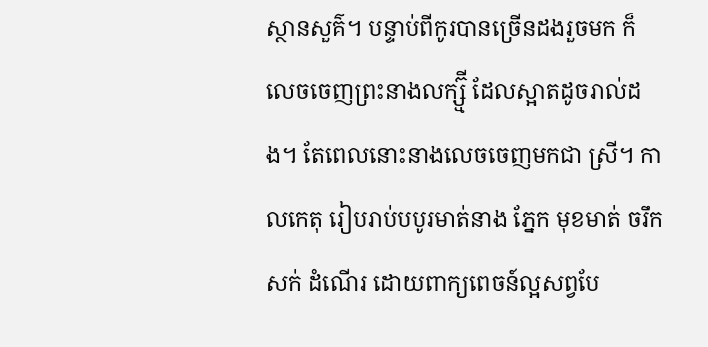ស្ថានសួគ៌។ បន្ទាប់ពីកូរបានច្រើនដងរួចមក ក៏លេចចេញព្រះនាងលក្ស្ម៊ី ដែលស្អាតដូចរាល់ដង។ តែពេលនោះនាងលេចចេញមកជា ស្រី។ កាលកេតុ រៀបរាប់បបូរមាត់នាង ភ្នែក មុខមាត់ ចរឹក សក់ ដំណើរ ដោយពាក្យពេចន៍ល្អសព្វបែ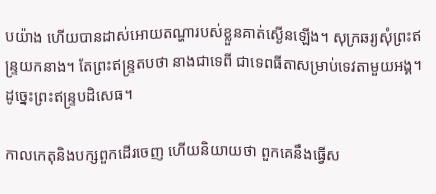បយ៉ាង ហើយបានដាស់អោយតណ្ហារបស់ខ្លួនគាត់ស្ងើនឡើង។ សុក្រឆរ្យសុំព្រះឥន្ទ្រយកនាង។ តែព្រះឥន្ទ្រតបថា នាងជាទេពី ជាទេពធីតាសម្រាប់ទេវតាមួយអង្គ។ ដូច្នេះព្រះឥន្ទ្របដិសេធ។

កាលកេតុនិងបក្សពួកដើរចេញ ហើយនិយាយថា ពួកគេនឹងធ្វើស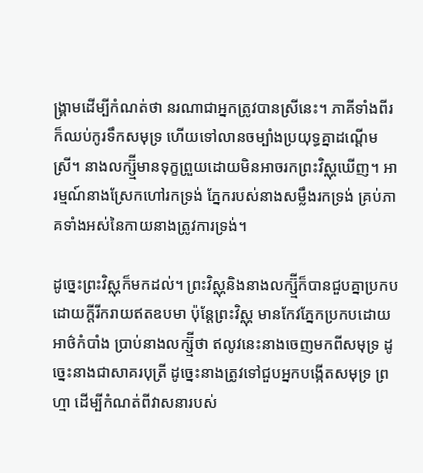ង្គ្រាមដើម្បីកំណត់ថា នរណាជាអ្នកត្រូវបានស្រីនេះ។ ភាគីទាំងពីរក៏ឈប់កូរទឹកសមុទ្រ ហើយទៅលានចម្បាំងប្រយុទ្ធគ្នាដណ្តើមស្រី។ នាងលក្ស្ម៊ីមានទុក្ខព្រួយដោយមិនអាចរកព្រះវិស្ណុឃើញ។ អារម្មណ៍នាងស្រែកហៅរកទ្រង់ ភ្នែករបស់នាងសម្លឹងរកទ្រង់ គ្រប់ភាគទាំងអស់នៃកាយនាងត្រូវការទ្រង់។

ដូច្នេះព្រះវិស្ណុក៏មកដល់។ ព្រះវិស្ណុនិងនាងលក្ស្ម៊ីក៏បានជួបគ្នាប្រកបដោយក្តីរីករាយឥតឧបមា ប៉ុន្តែព្រះវិស្ណុ មានកែវភ្នែកប្រកបដោយអាថ៌កំបាំង ប្រាប់នាងលក្ស្ម៊ីថា ឥលូវនេះនាងចេញមកពីសមុទ្រ ដូច្នេះនាងជាសាគរបុត្រី ដូច្នេះនាងត្រូវទៅជួបអ្នកបង្កើតសមុទ្រ ព្រហ្មា ដើម្បីកំណត់ពីវាសនារបស់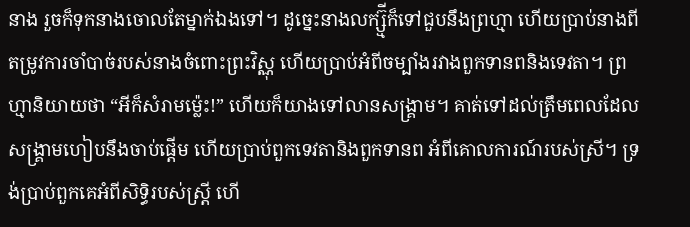នាង រួចក៏ទុកនាងចោលតែម្នាក់ឯងទៅ។ ដូច្នេះនាងលក្ស្ម៊ីក៏ទៅជួបនឹងព្រហ្មា ហើយប្រាប់នាងពីតម្រូវការចាំបាច់របស់នាងចំពោះព្រះវិស្ណុ ហើយប្រាប់អំពីចម្បាំងរវាងពួកទានពនិងទេវតា។ ព្រហ្មានិយាយថា “អីក៏សំរាមម្ល៉េះ!” ហើយក៏យាងទៅលានសង្គ្រាម។ គាត់ទៅដល់ត្រឹមពេលដែលសង្គ្រាមហៀបនឹងចាប់ផ្តើម ហើយប្រាប់ពួកទេវតានិងពួកទានព អំពីគោលការណ៍របស់ស្រី។ ទ្រង់ប្រាប់ពួកគេអំពីសិទ្ធិរបស់ស្ត្រី ហើ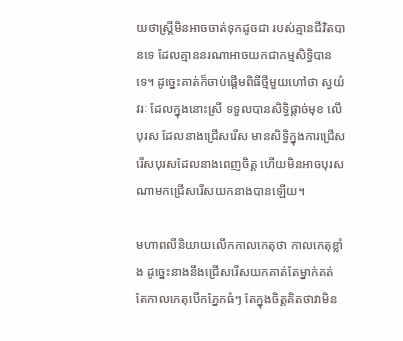យថាស្ត្រីមិនអាចចាត់ទុកដូចជា របស់គ្មានជីវិតបានទេ ដែលគ្មាននរណាអាចយកជាកម្មសិទ្ធិបានទេ។ ដូច្នេះគាត់ក៏ចាប់ផ្តើមពិធីថ្មីមួយហៅថា ស្វយំវរៈ ដែលក្នុងនោះស្រី ទទួលបានសិទ្ធិផ្តាច់មុខ លើបុរស ដែលនាងជ្រើសរើស មានសិទ្ធិក្នុងការជ្រើសរើសបុរសដែលនាងពេញចិត្ត ហើយមិនអាចបុរសណាមកជ្រើសរើសយកនាងបានឡើយ។

មហាពលីនិយាយលើកកាលកេតុថា កាលកេតុខ្លាំង ដូច្នេះនាងនឹងជ្រើសរើសយកគាត់តែម្នាក់គត់ តែកាលកេតុបើកភ្នែកធំៗ តែក្នុងចិត្តគិតថាវាមិន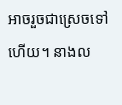អាចរួចជាស្រេចទៅហើយ។ នាងល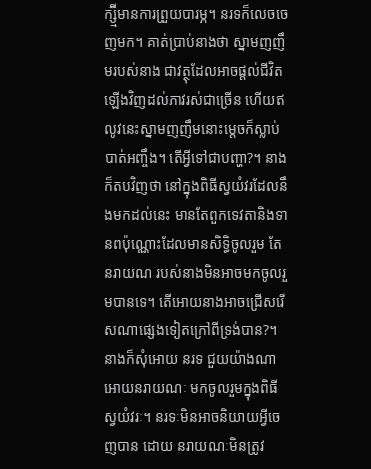ក្ស្ម៊ីមានការព្រួយបារម្ភ។ នរទក៏លេចចេញមក។ គាត់ប្រាប់នាងថា ស្នាមញញឹមរបស់នាង ជាវត្ថុដែលអាចផ្តល់ជីវិតឡើងវិញដល់ភាវរស់ជាច្រើន ហើយឥលូវនេះស្នាមញញឹមនោះម្តេចក៏ស្លាប់បាត់អញ្ចឹង។ តើអ្វីទៅជាបញ្ហា?។ នាងក៏តបវិញថា នៅក្នុងពិធីស្វយំវរដែលនឹងមកដល់នេះ មានតែពួកទេវតានិងទានពប៉ុណ្ណោះដែលមានសិទ្ធិចូលរួម តែនរាយណ របស់នាងមិនអាចមកចូលរួមបានទេ។ តើអោយនាងអាចជ្រើសរើសណាផ្សេងទៀតក្រៅពីទ្រង់បាន?។ នាងក៏សុំអោយ នរទ ជួយយ៉ាងណាអោយនរាយណៈ មកចូលរួមក្នុងពិធី ស្វយំវរៈ។ នរទៈមិនអាចនិយាយអ្វីចេញបាន ដោយ នរាយណៈមិនត្រូវ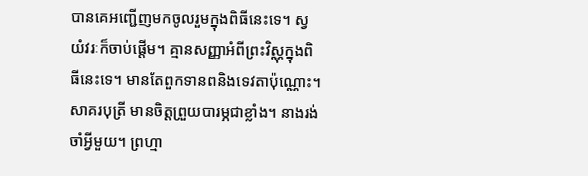បានគេអញ្ជើញមកចូលរួមក្នុងពិធីនេះទេ។ ស្វយំវរៈក៏ចាប់ផ្តើម។ គ្មានសញ្ញាអំពីព្រះវិស្ណុក្នុងពិធីនេះទេ។ មានតែពួកទានពនិងទេវតាប៉ុណ្ណោះ។ សាគរបុត្រី មានចិត្តព្រួយបារម្ភជាខ្លាំង។ នាងរង់ចាំអ្វីមួយ។ ព្រហ្មា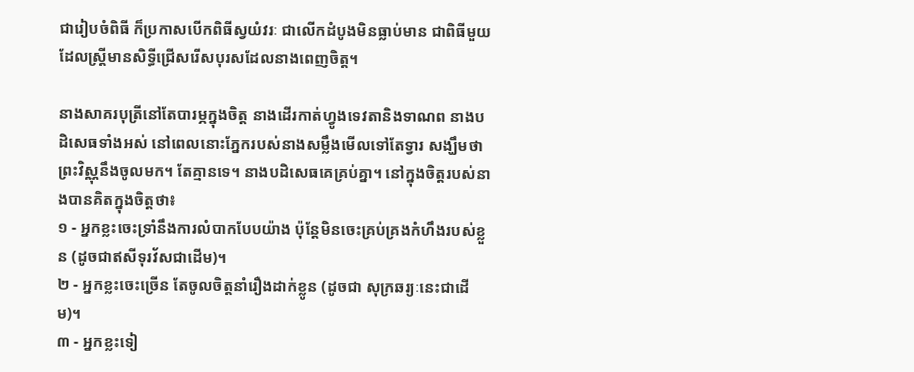ជារៀបចំពិធី ក៏ប្រកាសបើកពិធីស្វយំវរៈ ជាលើកដំបូងមិនធ្លាប់មាន ជាពិធីមួយដែលស្ត្រីមានសិទ្ធីជ្រើសរើសបុរសដែលនាងពេញចិត្ត។

នាងសាគរបុត្រីនៅតែបារម្ភក្នុងចិត្ត នាងដើរកាត់ហ្វូងទេវតានិងទាណព នាងបដិសេធទាំងអស់ នៅពេលនោះភ្នែករបស់នាងសម្លឹងមើលទៅតែទ្វារ សង្ឃឹមថាព្រះវិស្ណុនឹងចូលមក។ តែគ្មានទេ។ នាងបដិសេធគេគ្រប់គ្នា។ នៅក្នុងចិត្តរបស់នាងបានគិតក្នុងចិត្តថា៖
១ - អ្នកខ្លះចេះទ្រាំនឹងការលំបាកបែបយ៉ាង ប៉ុន្តែមិនចេះគ្រប់គ្រងកំហឹងរបស់ខ្លួន (ដូចជាឥសីទុរវ័សជាដើម)។
២ - អ្នកខ្លះចេះច្រើន តែចូលចិត្តនាំរឿងដាក់ខ្លូន (ដូចជា សុក្រឆរ្យៈនេះជាដើម)។
៣ - អ្នកខ្លះទៀ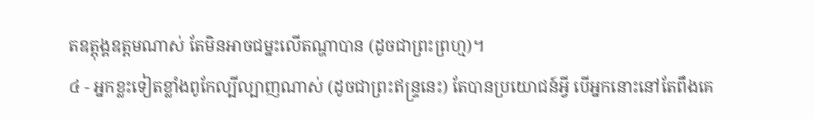តឧត្តុង្គឧត្តមណាស់ តែមិនអាចជម្នះលើតណ្ហាបាន (ដូចជាព្រះព្រហ្ម)។
៤ - អ្នកខ្លះទៀតខ្លាំងពូកែល្បីល្បាញណាស់ (ដូចជាព្រះឥន្ទ្រនេះ) តែបានប្រយោជន៍អ្វី បើអ្នកនោះនៅតែពឹងគេ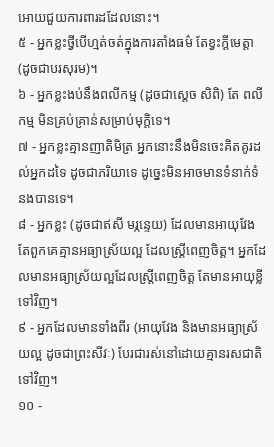អោយជួយការពារដដែលនោះ។
៥ - អ្នកខ្លះថ្វីបើហ្មត់ចត់ក្នុងការតាំងធម៌ តែខ្វះក្តីមេត្តា (ដូចជាបរសុរម)។
៦ - អ្នកខ្លះងប់នឹងពលីកម្ម (ដូចជាស្តេច សិពិ) តែ ពលីកម្ម មិនគ្រប់គ្រាន់សម្រាប់មុក្តិទេ។
៧ - អ្នកខ្លះគ្មានញាតិមិត្រ អ្នកនោះនឹងមិនចេះគិតគូរដល់អ្នកដទៃ ដូចជាភរិយាទេ ដូច្នេះមិនអាចមានទំនាក់ទំនងបានទេ។
៨ - អ្នកខ្លះ (ដូចជាឥសី មរ្កន្ទេយ) ដែលមានអាយុវែង តែពួកគេគ្មានអធ្យាស្រ័យល្អ ដែលស្ត្រីពេញចិត្ត។ អ្នកដែលមានអធ្យាស្រ័យល្អដែលស្ត្រីពេញចិត្ត តែមានអាយុខ្លីទៅវិញ។
៩ - អ្នកដែលមានទាំងពីរ (អាយុវែង និងមានអធ្យាស្រ័យល្អ ដូចជាព្រះសីវៈ) បែរជារស់នៅដោយគ្មានរសជាតិទៅវិញ។
១០ -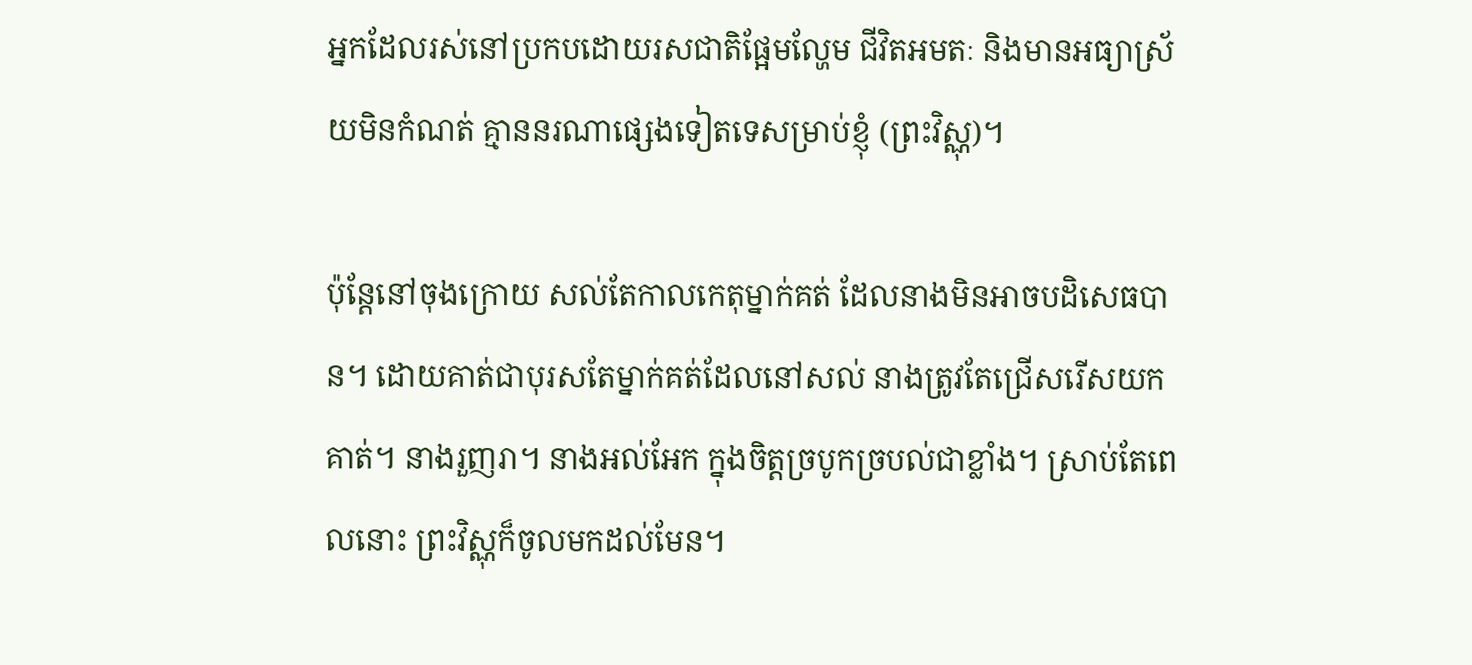អ្នកដែលរស់នៅប្រកបដោយរសជាតិផ្អែមល្ហែម ជីវិតអមតៈ និងមានអធ្យាស្រ័យមិនកំណត់ គ្មាននរណាផ្សេងទៀតទេសម្រាប់ខ្ញុំ (ព្រះវិស្ណុ)។

ប៉ុន្តែនៅចុងក្រោយ សល់តែកាលកេតុម្នាក់គត់ ដែលនាងមិនអាចបដិសេធបាន។ ដោយគាត់ជាបុរសតែម្នាក់គត់ដែលនៅសល់ នាងត្រូវតែជ្រើសរើសយកគាត់។ នាងរួញរា។ នាងអល់អែក ក្នុងចិត្តច្របូកច្របល់ជាខ្លាំង។ ស្រាប់តែពេលនោះ ព្រះវិស្ណុក៏ចូលមកដល់មែន។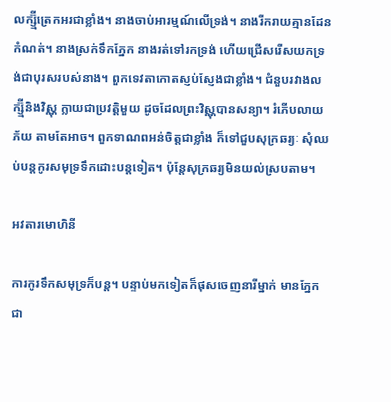លក្ស្ម៊ីត្រេកអរជាខ្លាំង។ នាងចាប់អារម្មណ៍លើទ្រង់។ នាងរីករាយគ្មានដែនកំណត់។ នាងស្រក់ទឹកភ្នែក នាងរត់ទៅរកទ្រង់ ហើយជ្រើសរើសយកទ្រង់ជាបុរសរបស់នាង។ ពួកទេវតាកោតស្ញប់ស្ញែងជាខ្លាំង។ ជំនួបរវាងលក្ស្ម៊ីនិងវិស្ណុ ក្លាយជាប្រវត្តិមួយ ដូចដែលព្រះវិស្ណុបានសន្យា។ រំភើបលាយភ័យ តាមតែអាច។ ពួកទាណពអន់ចិត្តជាខ្លាំង ក៏ទៅជួបសុក្រឆរ្យៈ សុំឈប់បន្តកូរសមុទ្រទឹកដោះបន្តទៀត។ ប៉ុន្តែសុក្រឆរ្យមិនយល់ស្របតាម។

អវតារមោហិនី

ការកូរទឹកសមុទ្រក៏បន្ត។ បន្ទាប់មកទៀតក៏ផុសចេញនារីម្នាក់ មានភ្នែកជា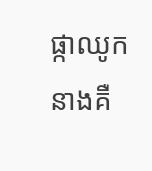ផ្កាឈូក នាងគឺ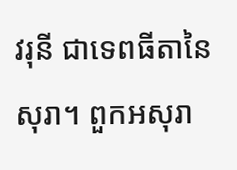វរុនី ជាទេពធីតានៃសុរា។ ពួកអសុរា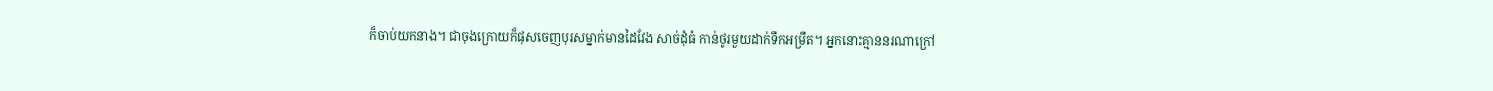ក៏ចាប់យកនាង។ ជាចុងក្រោយក៏ផុសចេញបុរសម្នាក់មានដៃវែង សាច់ដុំធំ កាន់ថូរមួយដាក់ទឹកអម្រឹត។ អ្នកនោះគ្មាននរណាក្រៅ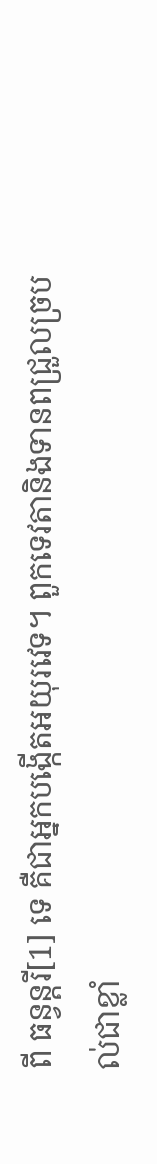ពី ធន្វន្តរី[1] ទេ គឺជាអ្នកបង្កើតអយុរវេទ។ ពួកទេវតានិងទានពជ្រួលច្របល់ជាខ្លាំ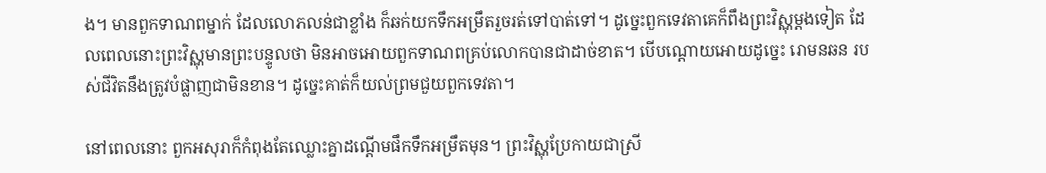ង។ មានពួកទាណពម្នាក់ ដែលលោភលន់ជាខ្លាំង ក៏ឆក់យកទឹកអម្រឹតរួចរត់ទៅបាត់ទៅ។ ដូច្នេះពួកទេវតាគេក៏ពឹងព្រះវិស្ណុម្តងទៀត ដែលពេលនោះព្រះវិស្ណុមានព្រះបន្ទូលថា មិនអាចអោយពួកទាណពគ្រប់លោកបានជាដាច់ខាត។ បើបណ្តោយអោយដូច្នេះ រោមនឆន របស់ជីវិតនឹងត្រូវបំផ្លាញជាមិនខាន។ ដូច្នេះគាត់ក៏យល់ព្រមជួយពួកទេវតា។

នៅពេលនោះ ពួកអសុរាក៏កំពុងតែឈ្លោះគ្នាដណ្តើមផឹកទឹកអម្រឹតមុន។ ព្រះវិស្ណុប្រែកាយជាស្រី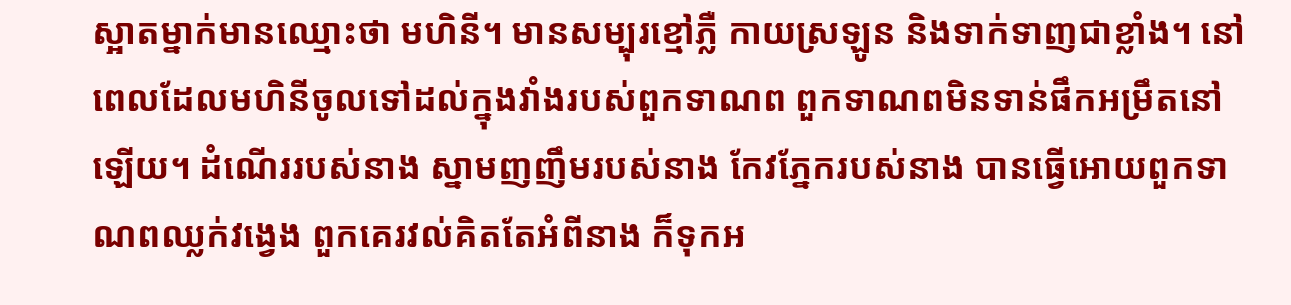ស្អាតម្នាក់មានឈ្មោះថា មហិនី។ មានសម្បុរខ្មៅភ្លឺ កាយស្រឡូន និងទាក់ទាញជាខ្លាំង។ នៅពេលដែលមហិនីចូលទៅដល់ក្នុងវាំងរបស់ពួកទាណព ពួកទាណពមិនទាន់ផឹកអម្រឹតនៅឡើយ។ ដំណើររបស់នាង ស្នាមញញឹមរបស់នាង កែវភ្នែករបស់នាង បានធ្វើអោយពួកទាណពឈ្លក់វង្វេង ពួកគេរវល់គិតតែអំពីនាង ក៏ទុកអ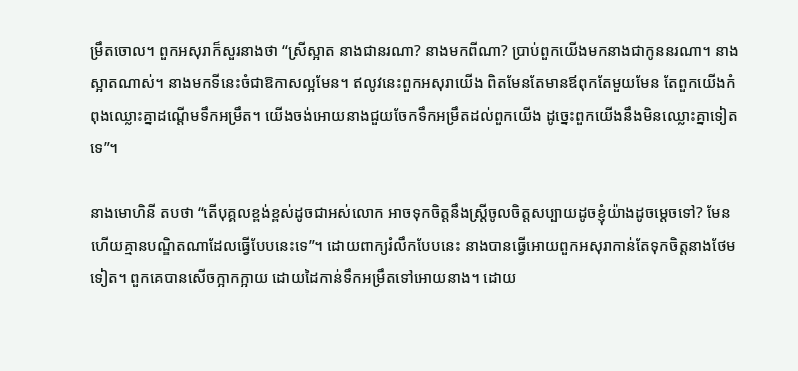ម្រឹតចោល។ ពួកអសុរាក៏សួរនាងថា “ស្រីស្អាត នាងជានរណា? នាងមកពីណា? ប្រាប់ពួកយើងមកនាងជាកូននរណា។ នាងស្អាតណាស់។ នាងមកទីនេះចំជាឱកាសល្អមែន។ ឥលូវនេះពួកអសុរាយើង ពិតមែនតែមានឪពុកតែមួយមែន តែពួកយើងកំពុងឈ្លោះគ្នាដណ្តើមទឹកអម្រឹត។ យើងចង់អោយនាងជួយចែកទឹកអម្រឹតដល់ពួកយើង ដូច្នេះពួកយើងនឹងមិនឈ្លោះគ្នាទៀតទេ”។

នាងមោហិនី តបថា “តើបុគ្គលខ្ពង់ខ្ពស់ដូចជាអស់លោក អាចទុកចិត្តនឹងស្រ្តីចូលចិត្តសប្បាយដូចខ្ញុំយ៉ាងដូចម្តេចទៅ? មែនហើយគ្មានបណ្ឌិតណាដែលធ្វើបែបនេះទេ”។ ដោយពាក្យរំលឹកបែបនេះ នាងបានធ្វើអោយពួកអសុរាកាន់តែទុកចិត្តនាងថែមទៀត។ ពួកគេបានសើចក្អាកក្អាយ ដោយដៃកាន់ទឹកអម្រឹតទៅអោយនាង។ ដោយ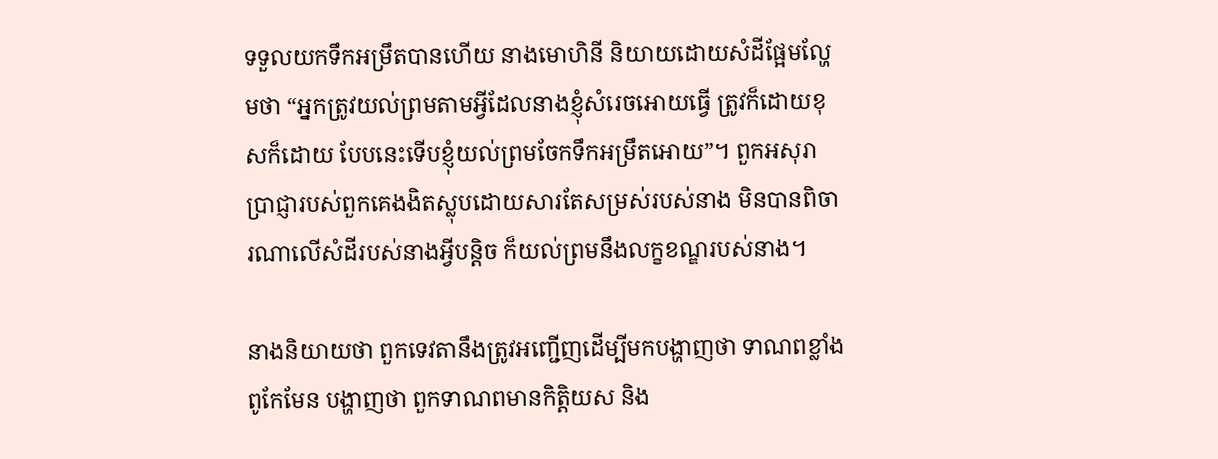ទទួលយកទឹកអម្រឹតបានហើយ នាងមោហិនី និយាយដោយសំដីផ្អែមល្ហែមថា “អ្នកត្រូវយល់ព្រមតាមអ្វីដែលនាងខ្ញុំសំរេចអោយធ្វើ ត្រូវក៏ដោយខុសក៏ដោយ បែបនេះទើបខ្ញុំយល់ព្រមចែកទឹកអម្រឹតអោយ”។ ពួកអសុរា ប្រាជ្ញារបស់ពួកគេងងិតស្លុបដោយសារតែសម្រស់របស់នាង មិនបានពិចារណាលើសំដីរបស់នាងអ្វីបន្តិច ក៏យល់ព្រមនឹងលក្ខខណ្ឌរបស់នាង។

នាងនិយាយថា ពួកទេវតានឹងត្រូវអញ្ជើញដើម្បីមកបង្ហាញថា ទាណពខ្លាំងពូកែមែន បង្ហាញថា ពួកទាណពមានកិត្តិយស និង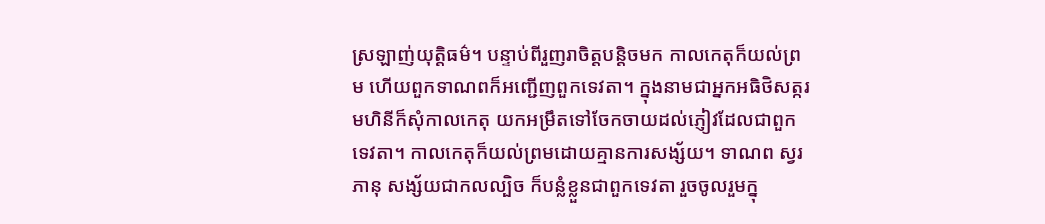ស្រឡាញ់យុត្តិធម៌។ បន្ទាប់ពីរួញរាចិត្តបន្តិចមក កាលកេតុក៏យល់ព្រម ហើយពួកទាណពក៏អញ្ជើញពួកទេវតា។ ក្នុងនាមជាអ្នកអធិថិសត្ករ មហិនីក៏សុំកាលកេតុ យកអម្រឹតទៅចែកចាយដល់ភ្ញៀវដែលជាពួកទេវតា។ កាលកេតុក៏យល់ព្រមដោយគ្មានការសង្ស័យ។ ទាណព ស្វរភានុ សង្ស័យជាកលល្បិច ក៏បន្លំខ្លួនជាពួកទេវតា រួចចូលរួមក្នុ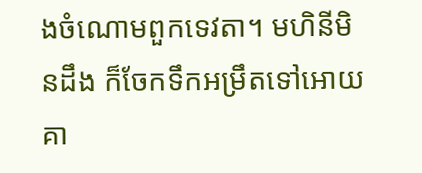ងចំណោមពួកទេវតា។ មហិនីមិនដឹង ក៏ចែកទឹកអម្រឹតទៅអោយគា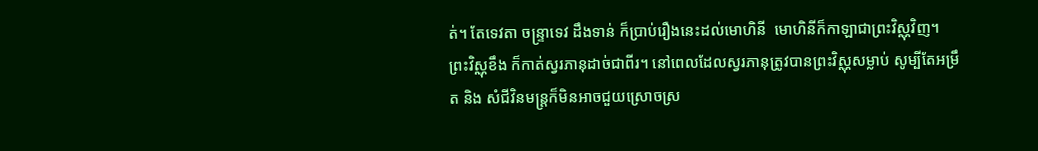ត់។ តែទេវតា ចន្ទ្រាទេវ ដឹងទាន់ ក៏ប្រាប់រឿងនេះដល់មោហិនី  មោហិនីក៏កាឡាជាព្រះវិស្ណុវិញ។ ព្រះវិស្ណុខឹង ក៏កាត់ស្វរភានុដាច់ជាពីរ។ នៅពេលដែលស្វរភានុត្រូវបានព្រះវិស្ណុសម្លាប់ សូម្បីតែអម្រឹត និង សំជីវិនមន្ត្រក៏មិនអាចជួយស្រោចស្រ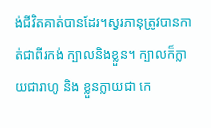ង់ជីវិតគាត់បានដែរ។ស្វរភានុត្រូវបានកាត់ជាពីរកង់ ក្បាលនិងខ្លួន។ ក្បាលក៏ក្លាយជារាហូ និង ខ្លួនក្លាយជា កេ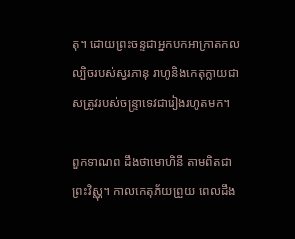តុ។ ដោយព្រះចន្ទជាអ្នកបកអាក្រាតកលល្បិចរបស់ស្វរភានុ រាហូនិងកេតុក្លាយជាសត្រូវរបស់ចន្ទ្រាទេវជារៀងរហូតមក។

ពួកទាណព ដឹងថាមោហិនី តាមពិតជាព្រះវិស្ណុ។ កាលកេតុភ័យព្រួយ ពេលដឹង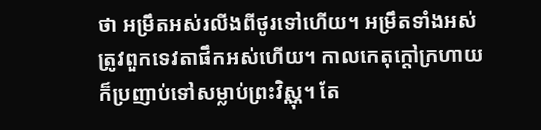ថា អម្រឹតអស់រលីងពីថូរទៅហើយ។ អម្រឹតទាំងអស់ត្រូវពួកទេវតាផឹកអស់ហើយ។ កាលកេតុក្តៅក្រហាយ ក៏ប្រញាប់ទៅសម្លាប់ព្រះវិស្ណុ។ តែ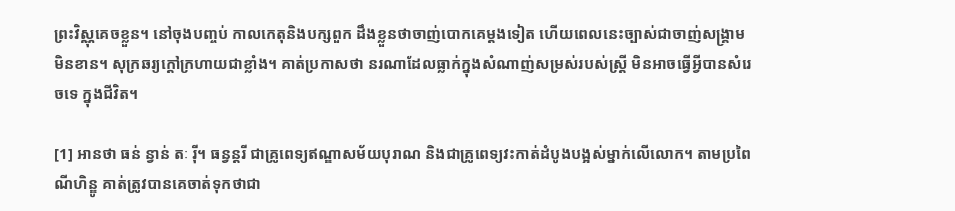ព្រះវិស្ណុគេចខ្លួន។ នៅចុងបញ្ចប់ កាលកេតុនិងបក្សពួក ដឹងខ្លួនថាចាញ់បោកគេម្តងទៀត ហើយពេលនេះច្បាស់ជាចាញ់សង្គ្រាមមិនខាន។ សុក្រឆរ្យក្តៅក្រហាយជាខ្លាំង។ គាត់ប្រកាសថា នរណាដែលធ្លាក់ក្នុងសំណាញ់សម្រស់របស់ស្ត្រី មិនអាចធ្វើអ្វីបានសំរេចទេ ក្នុងជីវិត។

[1] អានថា ធន់ ន្វាន់ តៈ រ៉ី។ ធន្វន្តរី ជាគ្រូពេទ្យឥណ្ឌាសម័យបុរាណ និងជាគ្រូពេទ្យវះកាត់ដំបូងបង្អស់ម្នាក់លើលោក។ តាមប្រពៃណីហិន្ឌូ គាត់ត្រូវបានគេចាត់ទុកថាជា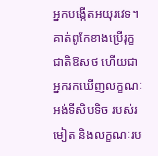អ្នកបង្កើតអយុរវេទ។ គាត់ពូកែខាងប្រើរុក្ខជាតិឱសថ ហើយជាអ្នករកឃើញលក្ខណៈអង់ទីសិបទិច របស់រមៀត និងលក្ខណៈរប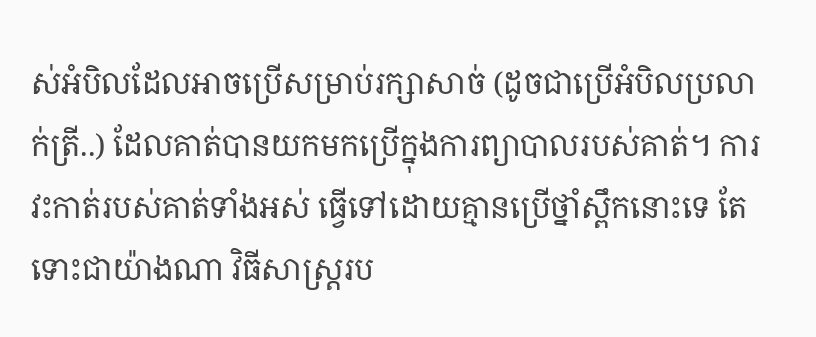ស់អំបិលដែលអាចប្រើសម្រាប់រក្សាសាច់ (ដូចជាប្រើអំបិលប្រលាក់ត្រី..) ដែលគាត់បានយកមកប្រើក្នុងការព្យាបាលរបស់គាត់។ ការវះកាត់របស់គាត់ទាំងអស់ ធ្វើទៅដោយគ្មានប្រើថ្នាំស្ពឹកនោះទេ តែទោះជាយ៉ាងណា វិធីសាស្ត្ររប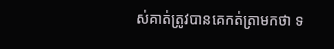ស់គាត់ត្រូវបានគេកត់ត្រាមកថា ទ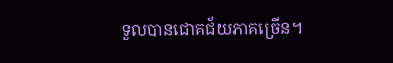ទួលបានជោគជ័យភាគច្រើន។